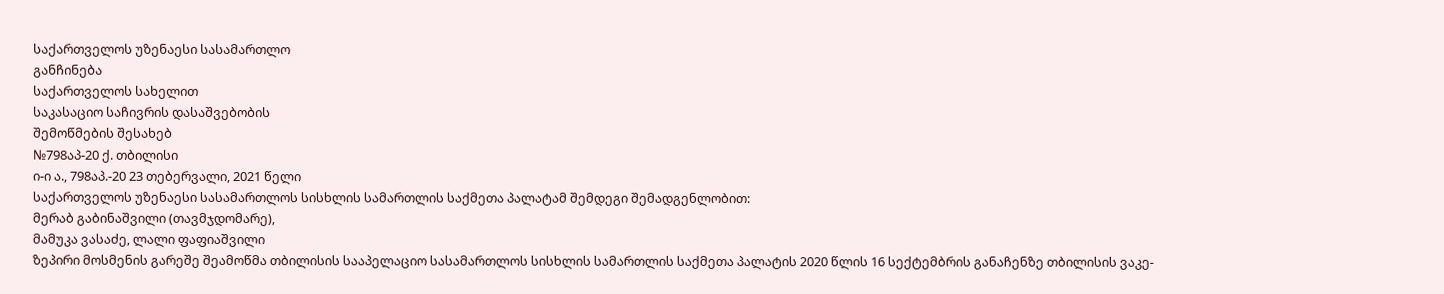საქართველოს უზენაესი სასამართლო
განჩინება
საქართველოს სახელით
საკასაციო საჩივრის დასაშვებობის
შემოწმების შესახებ
№798აპ-20 ქ. თბილისი
ი-ი ა., 798აპ.-20 23 თებერვალი, 2021 წელი
საქართველოს უზენაესი სასამართლოს სისხლის სამართლის საქმეთა პალატამ შემდეგი შემადგენლობით:
მერაბ გაბინაშვილი (თავმჯდომარე),
მამუკა ვასაძე, ლალი ფაფიაშვილი
ზეპირი მოსმენის გარეშე შეამოწმა თბილისის სააპელაციო სასამართლოს სისხლის სამართლის საქმეთა პალატის 2020 წლის 16 სექტემბრის განაჩენზე თბილისის ვაკე-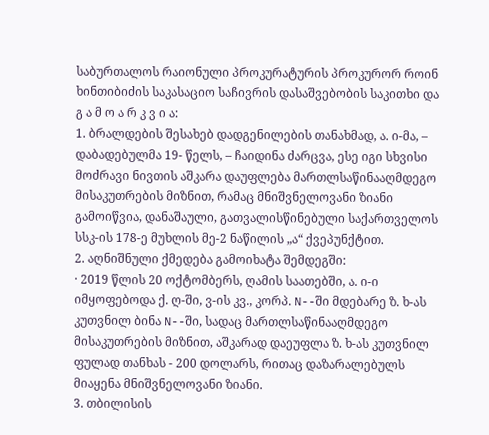საბურთალოს რაიონული პროკურატურის პროკურორ როინ ხინთიბიძის საკასაციო საჩივრის დასაშვებობის საკითხი და
გ ა მ ო ა რ კ ვ ი ა:
1. ბრალდების შესახებ დადგენილების თანახმად, ა. ი-მა, – დაბადებულმა 19- წელს, – ჩაიდინა ძარცვა, ესე იგი სხვისი მოძრავი ნივთის აშკარა დაუფლება მართლსაწინააღმდეგო მისაკუთრების მიზნით, რამაც მნიშვნელოვანი ზიანი გამოიწვია, დანაშაული, გათვალისწინებული საქართველოს სსკ-ის 178-ე მუხლის მე-2 ნაწილის „ა“ ქვეპუნქტით.
2. აღნიშნული ქმედება გამოიხატა შემდეგში:
· 2019 წლის 20 ოქტომბერს, ღამის საათებში, ა. ი-ი იმყოფებოდა ქ. ღ-ში, ვ-ის კვ., კორპ. N--ში მდებარე ზ. ხ-ას კუთვნილ ბინა N--ში, სადაც მართლსაწინააღმდეგო მისაკუთრების მიზნით, აშკარად დაეუფლა ზ. ხ-ას კუთვნილ ფულად თანხას - 200 დოლარს, რითაც დაზარალებულს მიაყენა მნიშვნელოვანი ზიანი.
3. თბილისის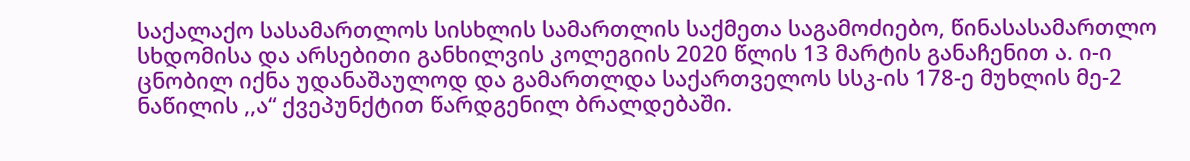საქალაქო სასამართლოს სისხლის სამართლის საქმეთა საგამოძიებო, წინასასამართლო სხდომისა და არსებითი განხილვის კოლეგიის 2020 წლის 13 მარტის განაჩენით ა. ი-ი ცნობილ იქნა უდანაშაულოდ და გამართლდა საქართველოს სსკ-ის 178-ე მუხლის მე-2 ნაწილის ,,ა“ ქვეპუნქტით წარდგენილ ბრალდებაში.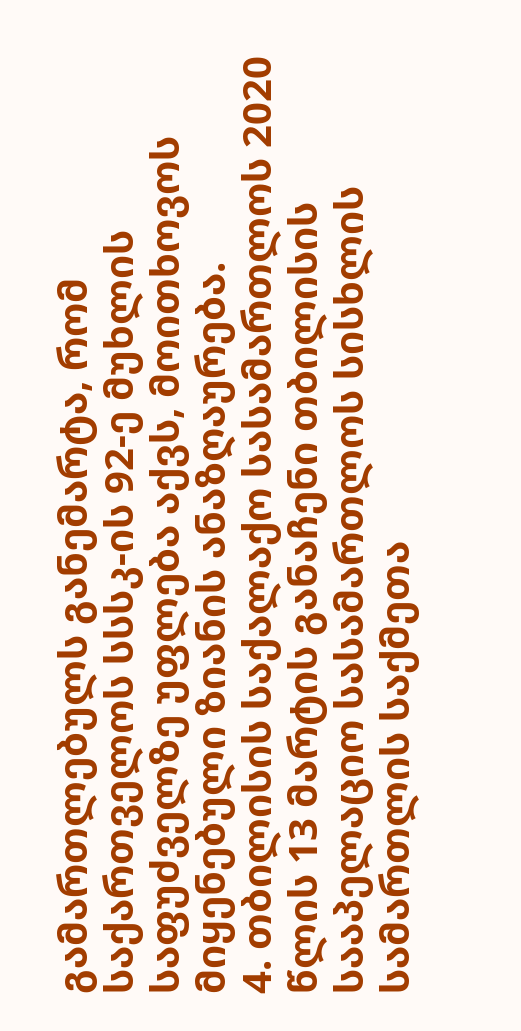გამართლებულს განემარტა, რომ საქართველოს სსსკ-ის 92-ე მუხლის საფუძველზე უფლება აქვს, მოითხოვოს მიყენებული ზიანის ანაზღაურება.
4. თბილისის საქალაქო სასამართლოს 2020 წლის 13 მარტის განაჩენი თბილისის სააპელაციო სასამართლოს სისხლის სამართლის საქმეთა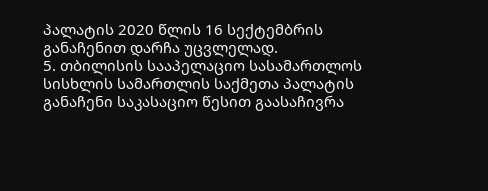პალატის 2020 წლის 16 სექტემბრის განაჩენით დარჩა უცვლელად.
5. თბილისის სააპელაციო სასამართლოს სისხლის სამართლის საქმეთა პალატის განაჩენი საკასაციო წესით გაასაჩივრა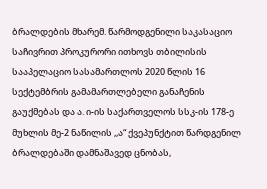ბრალდების მხარემ. წარმოდგენილი საკასაციო საჩივრით პროკურორი ითხოვს თბილისის სააპელაციო სასამართლოს 2020 წლის 16 სექტემბრის გამამართლებელი განაჩენის გაუქმებას და ა. ი-ის საქართველოს სსკ-ის 178-ე მუხლის მე-2 ნაწილის ,,ა“ ქვეპუნქტით წარდგენილ ბრალდებაში დამნაშავედ ცნობას,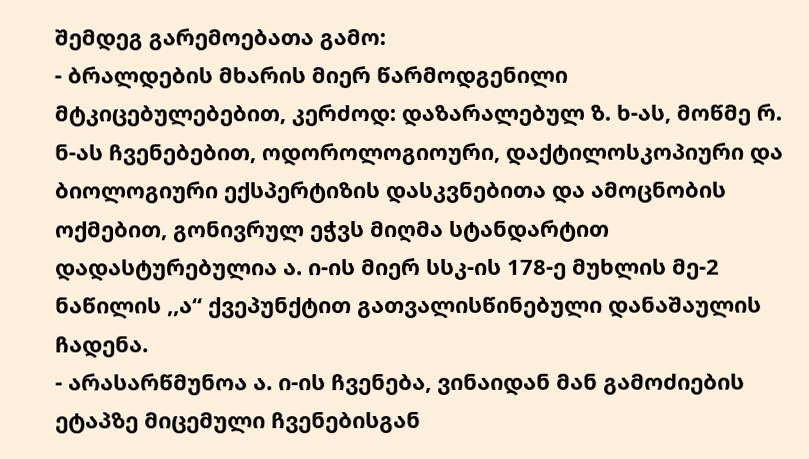შემდეგ გარემოებათა გამო:
- ბრალდების მხარის მიერ წარმოდგენილი მტკიცებულებებით, კერძოდ: დაზარალებულ ზ. ხ-ას, მოწმე რ. ნ-ას ჩვენებებით, ოდოროლოგიოური, დაქტილოსკოპიური და ბიოლოგიური ექსპერტიზის დასკვნებითა და ამოცნობის ოქმებით, გონივრულ ეჭვს მიღმა სტანდარტით დადასტურებულია ა. ი-ის მიერ სსკ-ის 178-ე მუხლის მე-2 ნაწილის ,,ა“ ქვეპუნქტით გათვალისწინებული დანაშაულის ჩადენა.
- არასარწმუნოა ა. ი-ის ჩვენება, ვინაიდან მან გამოძიების ეტაპზე მიცემული ჩვენებისგან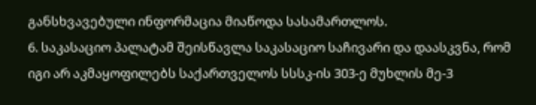განსხვავებული ინფორმაცია მიაწოდა სასამართლოს.
6. საკასაციო პალატამ შეისწავლა საკასაციო საჩივარი და დაასკვნა, რომ იგი არ აკმაყოფილებს საქართველოს სსსკ-ის 303-ე მუხლის მე-3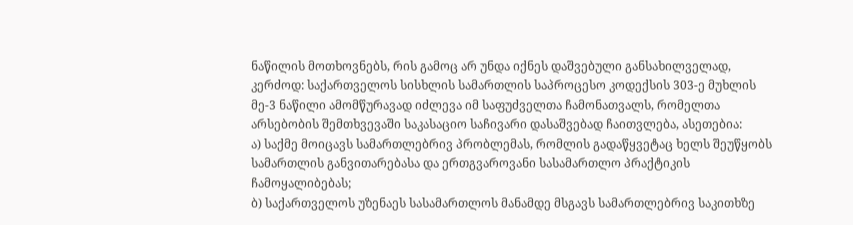ნაწილის მოთხოვნებს, რის გამოც არ უნდა იქნეს დაშვებული განსახილველად, კერძოდ: საქართველოს სისხლის სამართლის საპროცესო კოდექსის 303-ე მუხლის მე-3 ნაწილი ამომწურავად იძლევა იმ საფუძველთა ჩამონათვალს, რომელთა არსებობის შემთხვევაში საკასაციო საჩივარი დასაშვებად ჩაითვლება, ასეთებია:
ა) საქმე მოიცავს სამართლებრივ პრობლემას, რომლის გადაწყვეტაც ხელს შეუწყობს სამართლის განვითარებასა და ერთგვაროვანი სასამართლო პრაქტიკის ჩამოყალიბებას;
ბ) საქართველოს უზენაეს სასამართლოს მანამდე მსგავს სამართლებრივ საკითხზე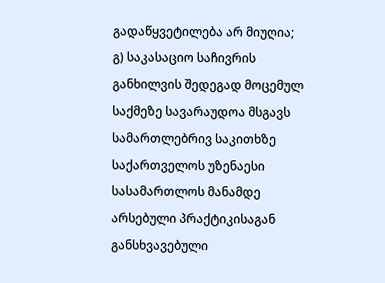გადაწყვეტილება არ მიუღია;
გ) საკასაციო საჩივრის განხილვის შედეგად მოცემულ საქმეზე სავარაუდოა მსგავს სამართლებრივ საკითხზე საქართველოს უზენაესი სასამართლოს მანამდე არსებული პრაქტიკისაგან განსხვავებული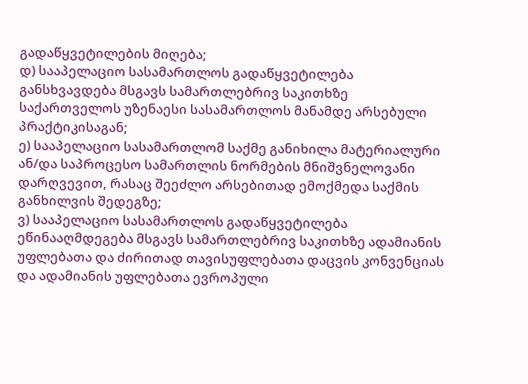გადაწყვეტილების მიღება;
დ) სააპელაციო სასამართლოს გადაწყვეტილება განსხვავდება მსგავს სამართლებრივ საკითხზე საქართველოს უზენაესი სასამართლოს მანამდე არსებული პრაქტიკისაგან;
ე) სააპელაციო სასამართლომ საქმე განიხილა მატერიალური ან/და საპროცესო სამართლის ნორმების მნიშვნელოვანი დარღვევით, რასაც შეეძლო არსებითად ემოქმედა საქმის განხილვის შედეგზე;
ვ) სააპელაციო სასამართლოს გადაწყვეტილება ეწინააღმდეგება მსგავს სამართლებრივ საკითხზე ადამიანის უფლებათა და ძირითად თავისუფლებათა დაცვის კონვენციას და ადამიანის უფლებათა ევროპული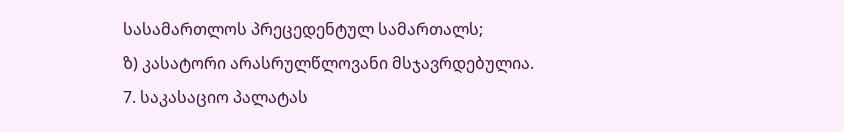სასამართლოს პრეცედენტულ სამართალს;
ზ) კასატორი არასრულწლოვანი მსჯავრდებულია.
7. საკასაციო პალატას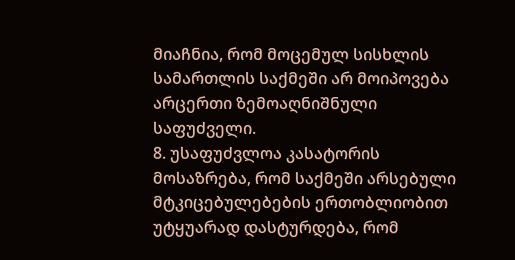მიაჩნია, რომ მოცემულ სისხლის სამართლის საქმეში არ მოიპოვება არცერთი ზემოაღნიშნული საფუძველი.
8. უსაფუძვლოა კასატორის მოსაზრება, რომ საქმეში არსებული მტკიცებულებების ერთობლიობით უტყუარად დასტურდება, რომ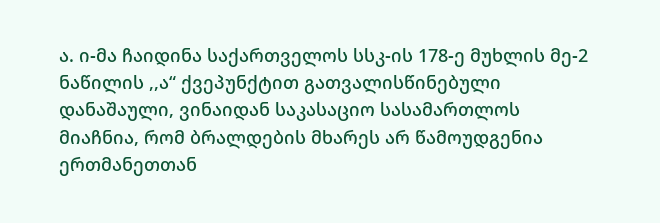ა. ი-მა ჩაიდინა საქართველოს სსკ-ის 178-ე მუხლის მე-2 ნაწილის ,,ა“ ქვეპუნქტით გათვალისწინებული დანაშაული, ვინაიდან საკასაციო სასამართლოს მიაჩნია, რომ ბრალდების მხარეს არ წამოუდგენია ერთმანეთთან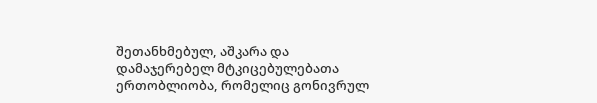შეთანხმებულ, აშკარა და დამაჯერებელ მტკიცებულებათა ერთობლიობა, რომელიც გონივრულ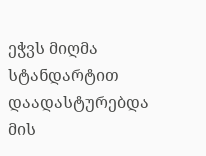ეჭვს მიღმა სტანდარტით დაადასტურებდა მის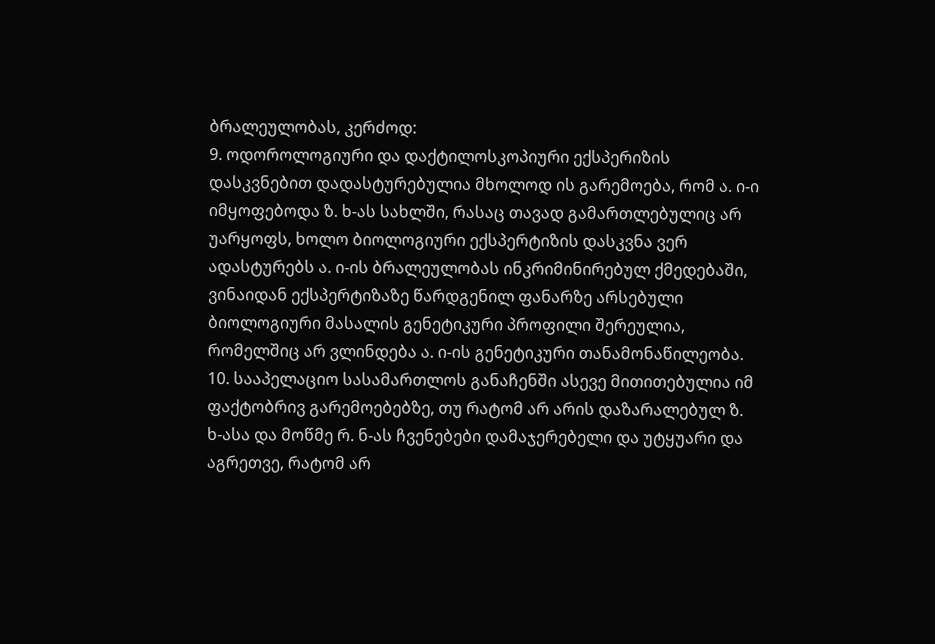ბრალეულობას, კერძოდ:
9. ოდოროლოგიური და დაქტილოსკოპიური ექსპერიზის დასკვნებით დადასტურებულია მხოლოდ ის გარემოება, რომ ა. ი-ი იმყოფებოდა ზ. ხ-ას სახლში, რასაც თავად გამართლებულიც არ უარყოფს, ხოლო ბიოლოგიური ექსპერტიზის დასკვნა ვერ ადასტურებს ა. ი-ის ბრალეულობას ინკრიმინირებულ ქმედებაში, ვინაიდან ექსპერტიზაზე წარდგენილ ფანარზე არსებული ბიოლოგიური მასალის გენეტიკური პროფილი შერეულია, რომელშიც არ ვლინდება ა. ი-ის გენეტიკური თანამონაწილეობა.
10. სააპელაციო სასამართლოს განაჩენში ასევე მითითებულია იმ ფაქტობრივ გარემოებებზე, თუ რატომ არ არის დაზარალებულ ზ. ხ-ასა და მოწმე რ. ნ-ას ჩვენებები დამაჯერებელი და უტყუარი და აგრეთვე, რატომ არ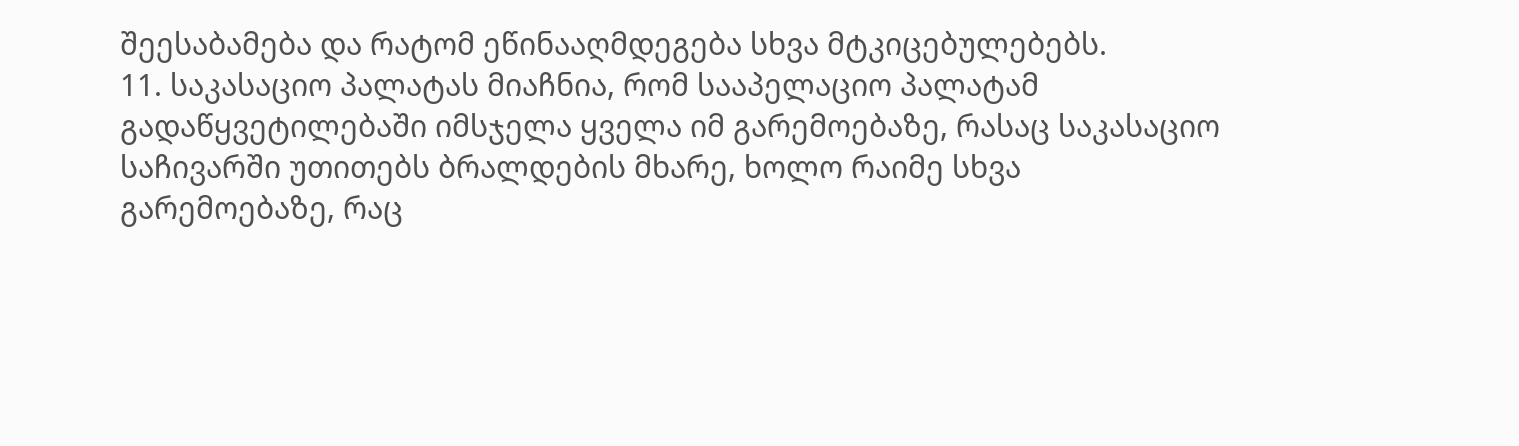შეესაბამება და რატომ ეწინააღმდეგება სხვა მტკიცებულებებს.
11. საკასაციო პალატას მიაჩნია, რომ სააპელაციო პალატამ გადაწყვეტილებაში იმსჯელა ყველა იმ გარემოებაზე, რასაც საკასაციო საჩივარში უთითებს ბრალდების მხარე, ხოლო რაიმე სხვა გარემოებაზე, რაც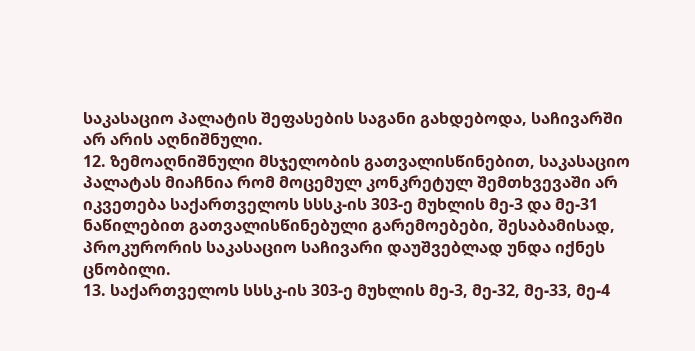საკასაციო პალატის შეფასების საგანი გახდებოდა, საჩივარში არ არის აღნიშნული.
12. ზემოაღნიშნული მსჯელობის გათვალისწინებით, საკასაციო პალატას მიაჩნია რომ მოცემულ კონკრეტულ შემთხვევაში არ იკვეთება საქართველოს სსსკ-ის 303-ე მუხლის მე-3 და მე-31 ნაწილებით გათვალისწინებული გარემოებები, შესაბამისად, პროკურორის საკასაციო საჩივარი დაუშვებლად უნდა იქნეს ცნობილი.
13. საქართველოს სსსკ-ის 303-ე მუხლის მე-3, მე-32, მე-33, მე-4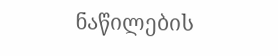ნაწილების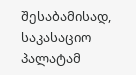შესაბამისად, საკასაციო პალატამ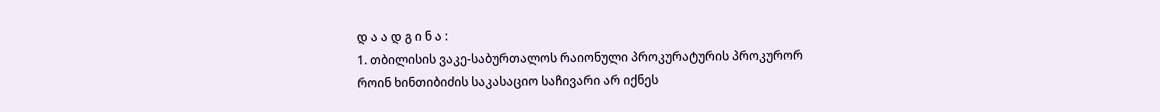დ ა ა დ გ ი ნ ა :
1. თბილისის ვაკე-საბურთალოს რაიონული პროკურატურის პროკურორ როინ ხინთიბიძის საკასაციო საჩივარი არ იქნეს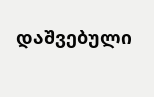დაშვებული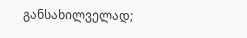განსახილველად;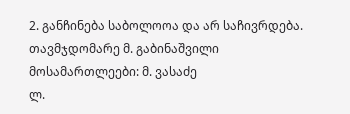2. განჩინება საბოლოოა და არ საჩივრდება.
თავმჯდომარე მ. გაბინაშვილი
მოსამართლეები: მ. ვასაძე
ლ.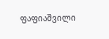ფაფიაშვილი